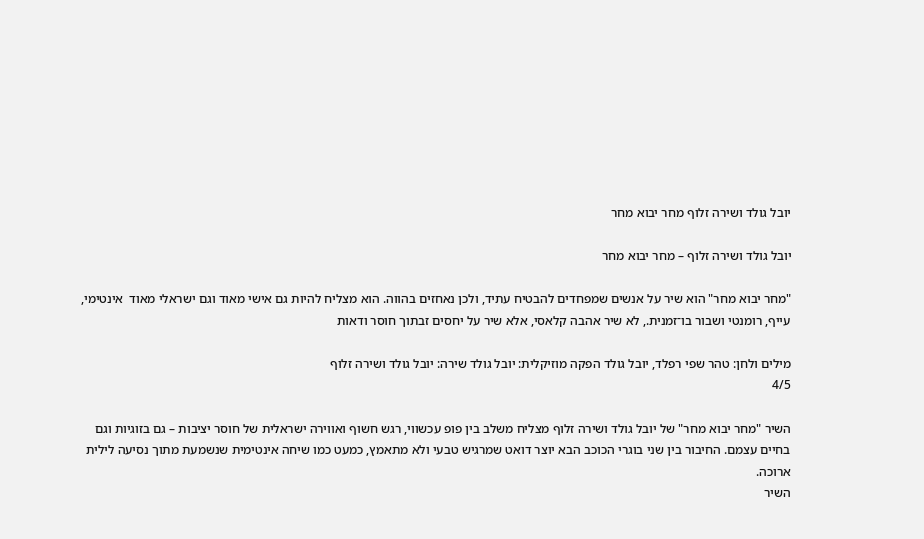יובל גולד ושירה זלוף מחר יבוא מחר

יובל גולד ושירה זלוף – מחר יבוא מחר

"מחר יבוא מחר" הוא שיר על אנשים שמפחדים להבטיח עתיד, ולכן נאחזים בהווה. הוא מצליח להיות גם אישי מאוד וגם ישראלי מאוד  אינטימי, עייף, רומנטי ושבור בו־זמנית., לא שיר אהבה קלאסי, אלא שיר על יחסים זבתוך חוסר ודאות

מילים ולחן: טהר שפי רפלד, יובל גולד הפקה מוזיקלית: יובל גולד שירה: יובל גולד ושירה זלוף
4/5

השיר "מחר יבוא מחר" של יובל גולד ושירה זלוף מצליח משלב בין פופ עכשווי, רגש חשוף ואווירה ישראלית של חוסר יציבות – גם בזוגיות וגם בחיים עצמם. החיבור בין שני בוגרי הכוכב הבא יוצר דואט שמרגיש טבעי ולא מתאמץ, כמעט כמו שיחה אינטימית שנשמעת מתוך נסיעה לילית ארוכה.
השיר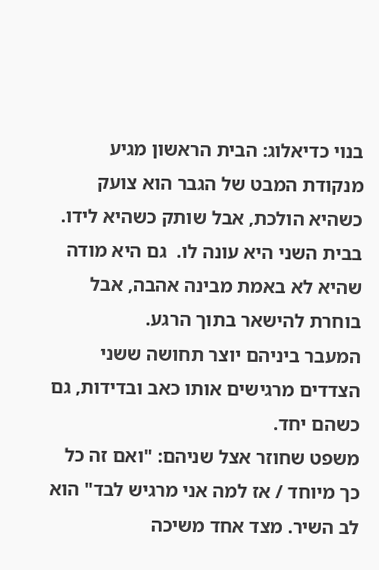בנוי כדיאלוג: הבית הראשון מגיע מנקודת המבט של הגבר הוא צועק כשהיא הולכת, אבל שותק כשהיא לידו. בבית השני היא עונה לו.  גם היא מודה שהיא לא באמת מבינה אהבה, אבל בוחרת להישאר בתוך הרגע.
המעבר ביניהם יוצר תחושה ששני הצדדים מרגישים אותו כאב ובדידות, גם כשהם יחד.
משפט שחוזר אצל שניהם: "ואם זה כל כך מיוחד / אז למה אני מרגיש לבד" הוא לב השיר. מצד אחד משיכה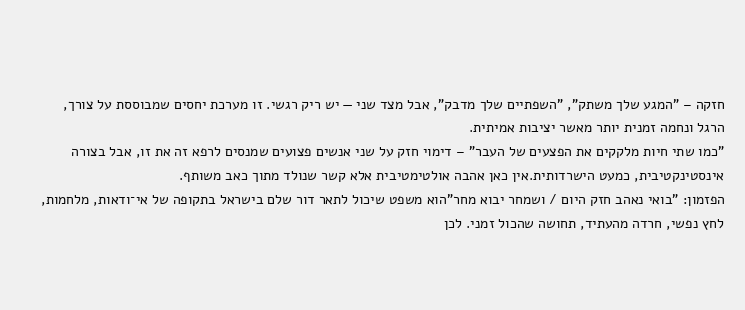חזקה – "המגע שלך משתק", "השפתיים שלך מדבק", אבל מצד שני — יש ריק רגשי. זו מערכת יחסים שמבוססת על צורך, הרגל ונחמה זמנית יותר מאשר יציבות אמיתית.
"כמו שתי חיות מלקקים את הפצעים של העבר" – דימוי חזק על שני אנשים פצועים שמנסים לרפא זה את זו, אבל בצורה אינסטינקטיבית, כמעט הישרדותית.אין כאן אהבה אולטימטיבית אלא קשר שנולד מתוך כאב משותף.
הפזמון: "בואי נאהב חזק היום / ושמחר יבוא מחר"הוא משפט שיכול לתאר דור שלם בישראל בתקופה של אי־ודאות, מלחמות, לחץ נפשי, חרדה מהעתיד, תחושה שהכול זמני. לכן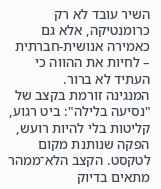השיר עובד לא רק כרומנטיקה, אלא גם כאמירה אנושית-חברתית – לחיות את ההווה כי העתיד לא ברור.
המנגינה זורמת בקצב של "נסיעה בלילה": ביט רגוע, קליטות בלי להיות רועש, הפקה שנותנת מקום לטקסט. הקצב הלא־ממהר מתאים בדיוק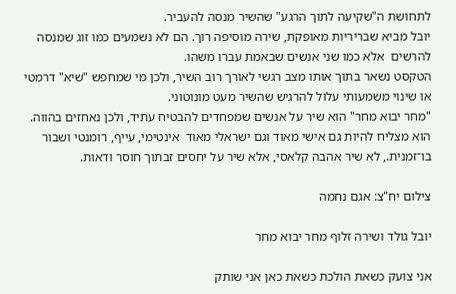לתחושת ה"שקיעה לתוך הרגע" שהשיר מנסה להעביר.
יובל מביא שבריריות מאופקת, שירה מוסיפה רוך. הם לא נשמעים כמו זוג שמנסה להרשים  אלא כמו שני אנשים שבאמת עברו משהו.
הטקסט נשאר בתוך אותו מצב רגשי לאורך רוב השיר, ולכן מי שמחפש "שיא" דרמטי או שינוי משמעותי עלול להרגיש שהשיר מעט מונוטוני.
"מחר יבוא מחר" הוא שיר על אנשים שמפחדים להבטיח עתיד, ולכן נאחזים בהווה. הוא מצליח להיות גם אישי מאוד וגם ישראלי מאוד  אינטימי, עייף, רומנטי ושבור בו־זמנית., לא שיר אהבה קלאסי, אלא שיר על יחסים זבתוך חוסר ודאות.

צילום יח"צ: אגם נחמה

יובל גולד ושירה זלוף מחר יבוא מחר

אני צועק כשאת הולכת כשאת כאן אני שותק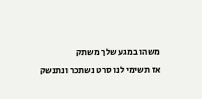משהו במגע שלך משתק
אז תשימי לנו סרט נשתכר ונתנשק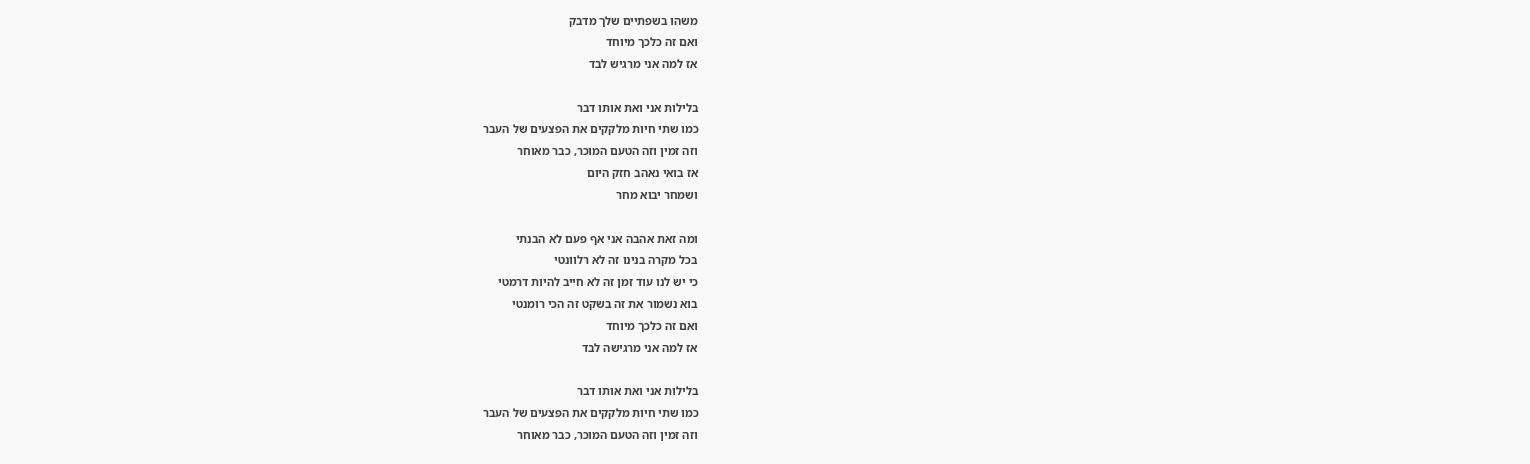משהו בשפתיים שלך מדבק
ואם זה כלכך מיוחד
אז למה אני מרגיש לבד

בלילות אני ואת אותו דבר
כמו שתי חיות מלקקים את הפצעים של העבר
וזה זמין וזה הטעם המוכר, כבר מאוחר
אז בואי נאהב חזק היום
ושמחר יבוא מחר

ומה זאת אהבה אני אף פעם לא הבנתי
בכל מקרה בנינו זה לא רלוונטי
כי יש לנו עוד זמן זה לא חייב להיות דרמטי
בוא נשמור את זה בשקט זה הכי רומנטי
ואם זה כלכך מיוחד
אז למה אני מרגישה לבד

בלילות אני ואת אותו דבר
כמו שתי חיות מלקקים את הפצעים של העבר
וזה זמין וזה הטעם המוכר, כבר מאוחר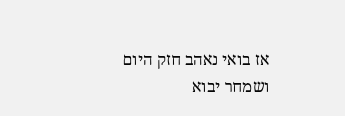אז בואי נאהב חזק היום
ושמחר יבוא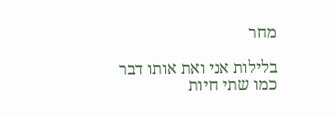מחר

בלילות אני ואת אותו דבר
כמו שתי חיות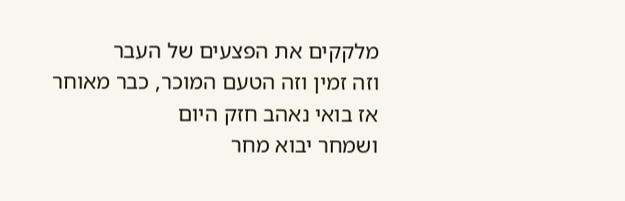מלקקים את הפצעים של העבר
וזה זמין וזה הטעם המוכר, כבר מאוחר
אז בואי נאהב חזק היום
ושמחר יבוא מחר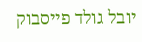יובל גולד פייסבוק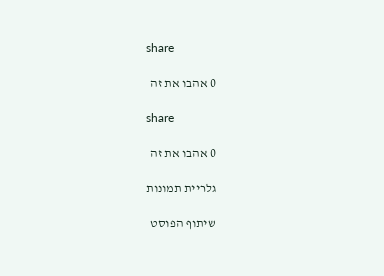share

0 אהבו את זה

share

0 אהבו את זה

גלריית תמונות

שיתוף הפוסט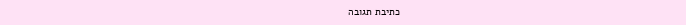כתיבת תגובה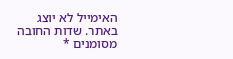האימייל לא יוצג באתר. שדות החובה מסומנים *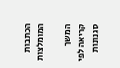הכתבות המומלצות

המשך קריאה לפי סגנונות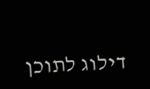דילוג לתוכן